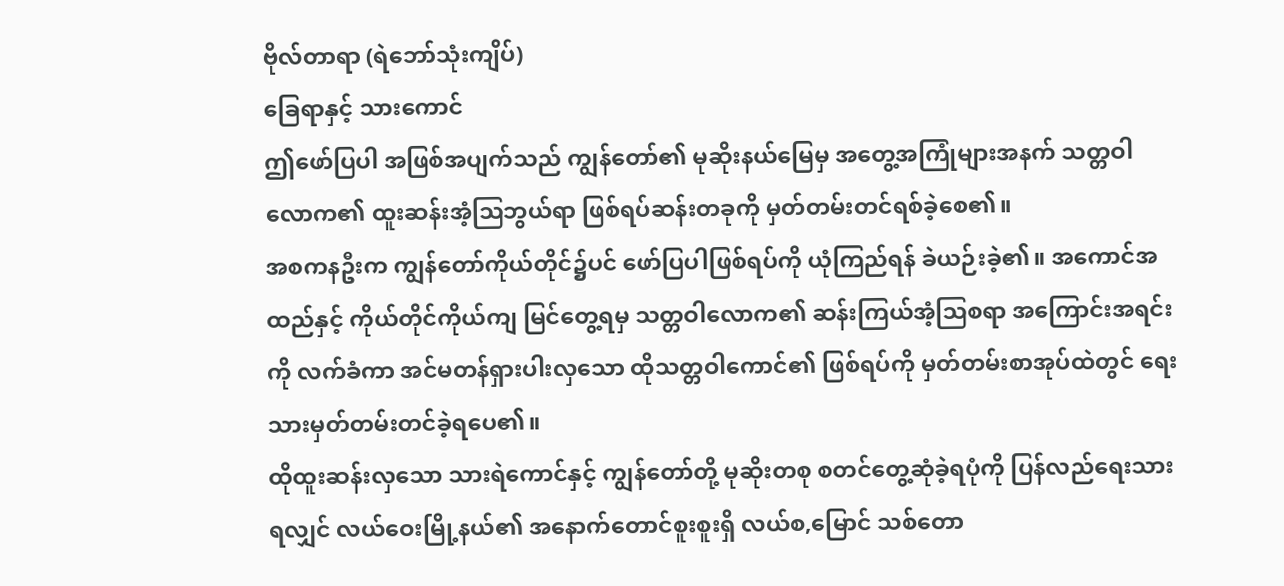ဗိုလ်တာရာ (ရဲဘော်သုံးကျိပ်)
ခြေရာနှင့် သားကောင်
ဤဖော်ပြပါ အဖြစ်အပျက်သည် ကျွန်တော်၏ မုဆိုးနယ်မြေမှ အတွေ့အကြုံများအနက် သတ္တဝါလောက၏ ထူးဆန်းအံ့ဩဘွယ်ရာ ဖြစ်ရပ်ဆန်းတခုကို မှတ်တမ်းတင်ရစ်ခဲ့စေ၏။
အစကနဦးက ကျွန်တော်ကိုယ်တိုင်၌ပင် ဖော်ပြပါဖြစ်ရပ်ကို ယုံကြည်ရန် ခဲယဉ်းခဲ့၏။ အကောင်အထည်နှင့် ကိုယ်တိုင်ကိုယ်ကျ မြင်တွေ့ရမှ သတ္တဝါလောက၏ ဆန်းကြယ်အံ့ဩစရာ အကြောင်းအရင်းကို လက်ခံကာ အင်မတန်ရှားပါးလှသော ထိုသတ္တဝါကောင်၏ ဖြစ်ရပ်ကို မှတ်တမ်းစာအုပ်ထဲတွင် ရေးသားမှတ်တမ်းတင်ခဲ့ရပေ၏။
ထိုထူးဆန်းလှသော သားရဲကောင်နှင့် ကျွန်တော်တို့ မုဆိုးတစု စတင်တွေ့ဆုံခဲ့ရပုံကို ပြန်လည်ရေးသားရလျှင် လယ်ဝေးမြို့နယ်၏ အနောက်တောင်စူးစူးရှိ လယ်စ,မြောင် သစ်တော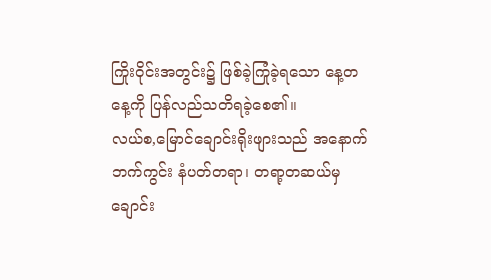ကြိုးဝိုင်းအတွင်း၌ ဖြစ်ခဲ့ကြုံခဲ့ရသော နေ့တနေ့ကို ပြန်လည်သတိရခဲ့စေ၏။
လယ်စ,မြောင်ချောင်းရိုးဖျားသည် အနောက်ဘက်ကွင်း နံပတ်တရာ၊ တရာ့တဆယ်မှ ချောင်း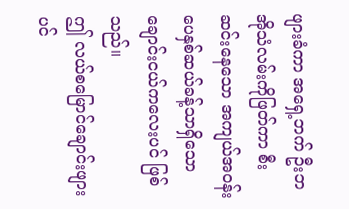ဖျားခံကာ အရှေ့ဘက် ဦးဘအိုသံလမ်းကိုဖြတ်ကာ စီးဆင်းနေသော အကျယ်အဝန်း ပေနှစ်ဆယ်ခန့်သာရှိသော ချောင်းငယ်ကလေးပင် ဖြစ်သည်။
ဤ လယ်စမြောင်ချောင်းဖျားပင်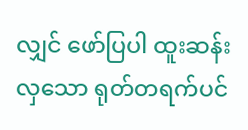လျှင် ဖော်ပြပါ ထူးဆန်းလှသော ရုတ်တရက်ပင်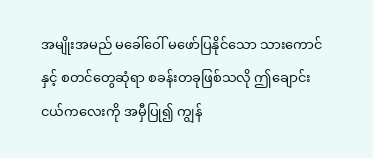အမျိုးအမည် မခေါ်ဝေါ် မဖော်ပြနိုင်သော သားကောင်နှင့် စတင်တွေဆုံရာ စခန်းတခုဖြစ်သလို ဤချောင်းငယ်ကလေးကို အမှီပြု၍ ကျွန်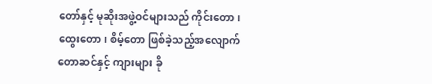တော်နှင့် မုဆိုးအဖွဲ့ဝင်များသည် ကိုင်းတော၊ ထွေးတော၊ စိမ့်တော ဖြစ်ခဲ့သည့်အလျောက် တောဆင်နှင့် ကျားများ ခို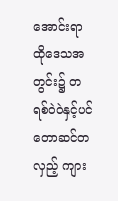အောင်းရာ ထိုဒေသအတွင်း၌ တရစ်ဝဲဝဲနှင့်ပင် တောဆင်တလှည့် ကျား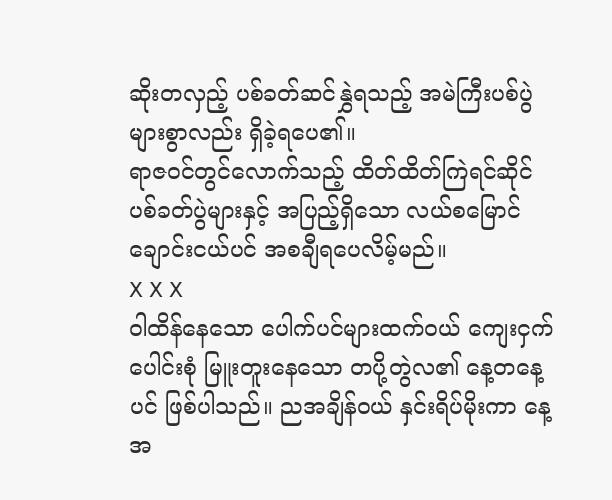ဆိုးတလှည့် ပစ်ခတ်ဆင်နွှဲရသည့် အမဲကြီးပစ်ပွဲများစွာလည်း ရှိခဲ့ရပေ၏။
ရာဇဝင်တွင်လောက်သည့် ထိတ်ထိတ်ကြဲရင်ဆိုင် ပစ်ခတ်ပွဲများနှင့် အပြည့်ရှိသော လယ်စမြောင် ချောင်းငယ်ပင် အစချီရပေလိမ့်မည်။
X X X
ဝါထိန်နေသော ပေါက်ပင်များထက်ဝယ် ကျေးငှက် ပေါင်းစုံ မြူးတူးနေသော တပို့တွဲလ၏ နေ့တနေ့ပင် ဖြစ်ပါသည်။ ညအချိန်ဝယ် နှင်းရိပ်မိုးကာ နေ့အ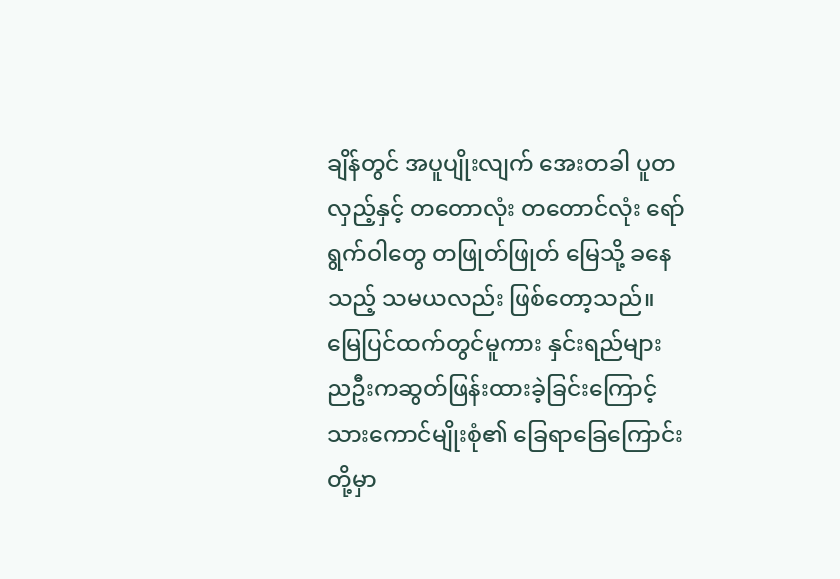ချိန်တွင် အပူပျိုးလျက် အေးတခါ ပူတလှည့်နှင့် တတောလုံး တတောင်လုံး ရော်ရွက်ဝါတွေ တဖြုတ်ဖြုတ် မြေသို့ ခနေသည့် သမယလည်း ဖြစ်တော့သည်။
မြေပြင်ထက်တွင်မူကား နှင်းရည်များ ညဦးကဆွတ်ဖြန်းထားခဲ့ခြင်းကြောင့် သားကောင်မျိုးစုံ၏ ခြေရာခြေကြောင်းတို့မှာ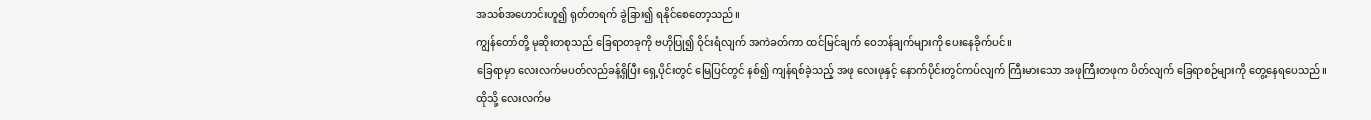အသစ်အဟောင်းဟူ၍ ရုတ်တရက် ခွဲခြား၍ ရနိုင်စေတော့သည်။
ကျွန်တော်တို့ မုဆိုးတစုသည် ခြေရာတခုကို ဗဟိုပြု၍ ဝိုင်းရံလျက် အကဲခတ်ကာ ထင်မြင်ချက် ဝေဘန်ချက်များကို ပေးနေခိုက်ပင်။
ခြေရာမှာ လေးလက်မပတ်လည်ခန့်ရှိပြီး ရှေ့ပိုင်းတွင် မြေပြင်တွင် နစ်၍ ကျန်ရစ်ခဲ့သည့် အဖု လေးဖုနှင့် နောက်ပိုင်းတွင်ကပ်လျက် ကြီးမားသော အဖုကြီးတဖုက ပိတ်လျက် ခြေရာစဉ်များကို တွေ့နေရပေသည်။
ထိုသို့ လေးလက်မ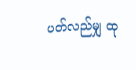ပတ်လည်မျှ ထု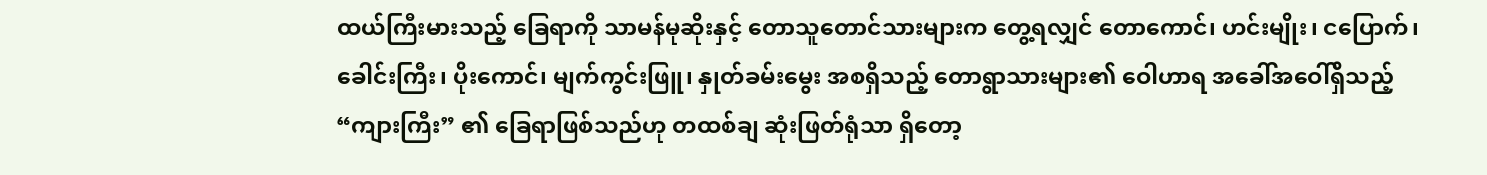ထယ်ကြီးမားသည့် ခြေရာကို သာမန်မုဆိုးနှင့် တောသူတောင်သားများက တွေ့ရလျှင် တောကောင်၊ ဟင်းမျိုး၊ ငပြောက်၊ ခေါင်းကြီး၊ ပိုးကောင်၊ မျက်ကွင်းဖြူ၊ နှုတ်ခမ်းမွေး အစရှိသည့် တောရွာသားများ၏ ဝေါဟာရ အခေါ်အဝေါ်ရှိသည့် “ကျားကြီး” ၏ ခြေရာဖြစ်သည်ဟု တထစ်ချ ဆုံးဖြတ်ရုံသာ ရှိတော့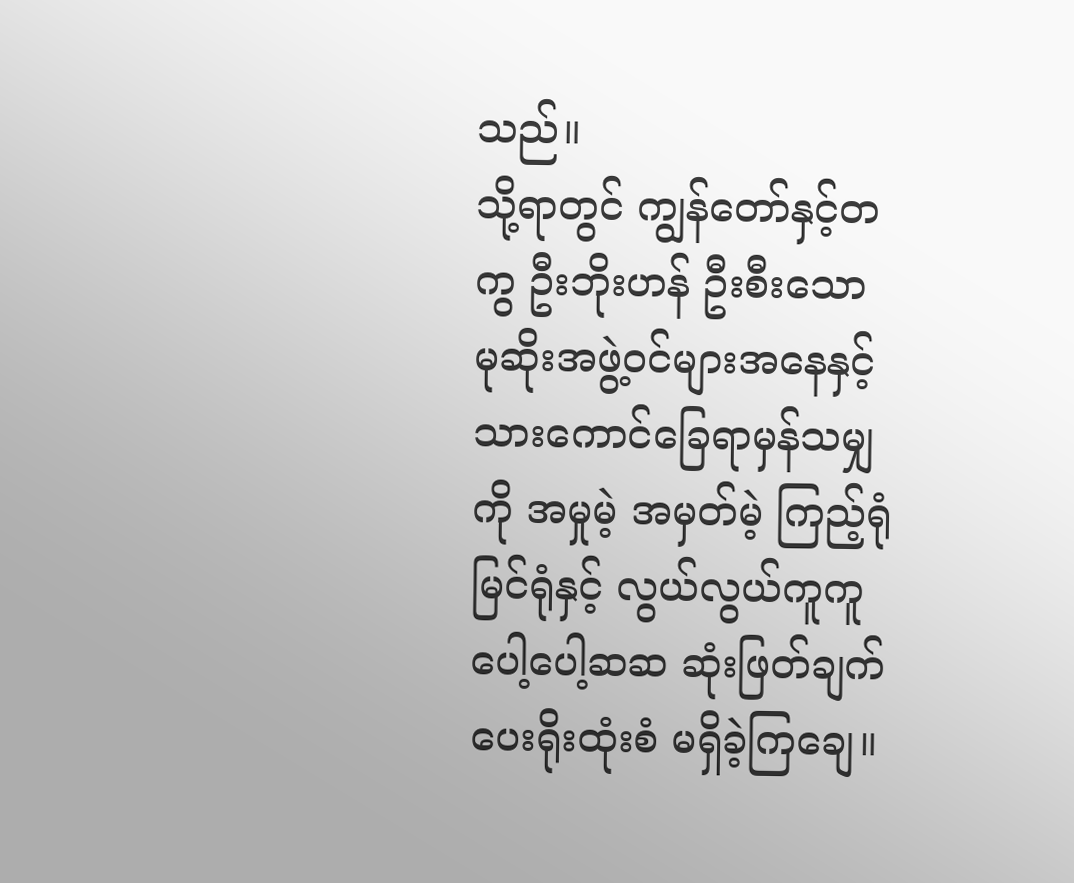သည်။
သို့ရာတွင် ကျွန်တော်နှင့်တကွ ဦးဘိုးဟန် ဦးစီးသော မုဆိုးအဖွဲ့ဝင်များအနေနှင့် သားကောင်ခြေရာမှန်သမျှကို အမှုမဲ့ အမှတ်မဲ့ ကြည့်ရုံမြင်ရုံနှင့် လွယ်လွယ်ကူကူ ပေါ့ပေါ့ဆဆ ဆုံးဖြတ်ချက်ပေးရိုးထုံးစံ မရှိခဲ့ကြချေ။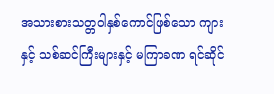အသားစားသတ္တဝါနှစ်ကောင်ဖြစ်သော ကျားနှင့် သစ်ဆင်ကြီးများနှင့် မကြာခဏ ရင်ဆိုင်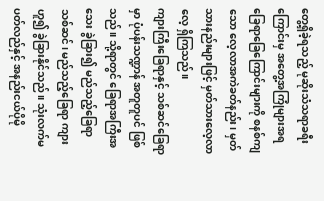တွေ့ရှိခဲ့ရသည့် မုဆိုးသံသရာခရီးကြောင်းမှ အတွေ့အကြုံများအရ ခြေရာခြေကြောင်းများကို စနစ်ကျသော လေ့လာအကဲခတ်နည်း၊ မှတ်သားနည်းများဖြင့် မှတ်သားလေ့လာလေ့ ရှိကြသည်။
ကျားကြီးခြေရာနှင့် သစ်ဆင်ခြေရာမှာ ပုံပန်းသဏ္ဍာန် အတူတူပင် ဖြစ်သည်။ သို့ရာတွင် ခြေရာအကြီးအသေး ခွဲခြား၍ မည်သည့်ခြေရာ သစ်ဆင်၊ မည်သည့်ခြေရာ ကျားဟူ၍ ခွဲခြားနိုင်သည်။ သုံးလက်မ ပတ်လည်နှင့် အနည်းငယ်ပိုမို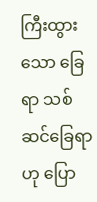ကြီးထွားသော ခြေရာ သစ်ဆင်ခြေရာဟု ပြော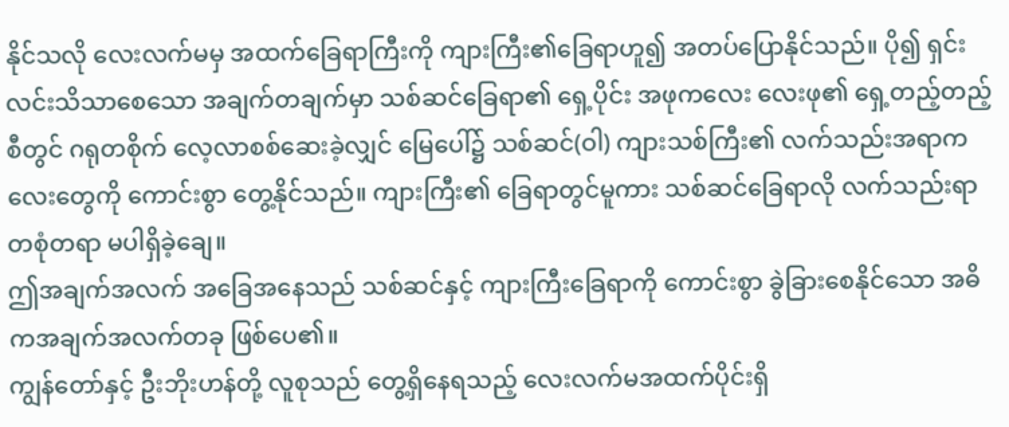နိုင်သလို လေးလက်မမှ အထက်ခြေရာကြီးကို ကျားကြီး၏ခြေရာဟူ၍ အတပ်ပြောနိုင်သည်။ ပို၍ ရှင်းလင်းသိသာစေသော အချက်တချက်မှာ သစ်ဆင်ခြေရာ၏ ရှေ့ပိုင်း အဖုကလေး လေးဖု၏ ရှေ့တည့်တည့်စီတွင် ဂရုတစိုက် လေ့လာစစ်ဆေးခဲ့လျှင် မြေပေါ်၌ သစ်ဆင်(ဝါ) ကျားသစ်ကြီး၏ လက်သည်းအရာကလေးတွေကို ကောင်းစွာ တွေ့နိုင်သည်။ ကျားကြီး၏ ခြေရာတွင်မူကား သစ်ဆင်ခြေရာလို လက်သည်းရာ တစုံတရာ မပါရှိခဲ့ချေ။
ဤအချက်အလက် အခြေအနေသည် သစ်ဆင်နှင့် ကျားကြီးခြေရာကို ကောင်းစွာ ခွဲခြားစေနိုင်သော အဓိကအချက်အလက်တခု ဖြစ်ပေ၏။
ကျွန်တော်နှင့် ဦးဘိုးဟန်တို့ လူစုသည် တွေ့ရှိနေရသည့် လေးလက်မအထက်ပိုင်းရှိ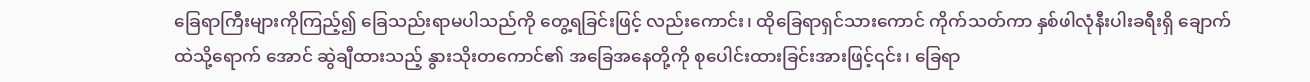ခြေရာကြီးများကိုကြည့်၍ ခြေသည်းရာမပါသည်ကို တွေ့ရခြင်းဖြင့် လည်းကောင်း၊ ထိုခြေရာရှင်သားကောင် ကိုက်သတ်ကာ နှစ်ဖါလုံနီးပါးခရီးရှိ ချောက်ထဲသို့ရောက် အောင် ဆွဲချီထားသည့် နွားသိုးတကောင်၏ အခြေအနေတို့ကို စုပေါင်းထားခြင်းအားဖြင့်၎င်း၊ ခြေရာ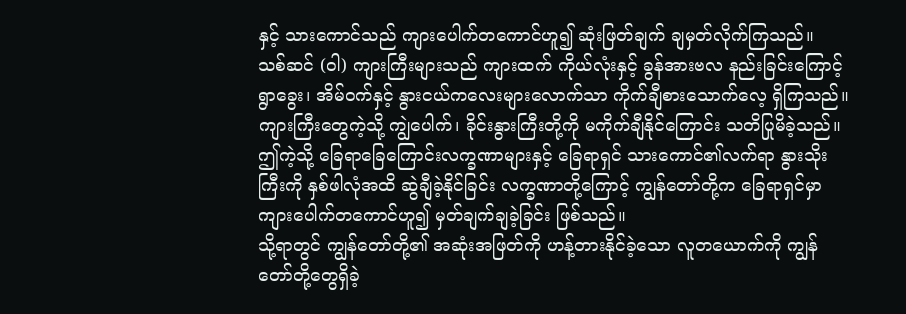နှင့် သားကောင်သည် ကျားပေါက်တကောင်ဟူ၍ ဆုံးဖြတ်ချက် ချမှတ်လိုက်ကြသည်။
သစ်ဆင် (ဝါ) ကျားကြီးများသည် ကျားထက် ကိုယ်လုံးနှင့် ခွန်အားဗလ နည်းခြင်းကြောင့် ရွာခွေး၊ အိမ်ဝက်နှင့် နွားငယ်ကလေးများလောက်သာ ကိုက်ချီစားသောက်လေ့ ရှိကြသည်။
ကျားကြီးတွေကဲ့သို့ ကျွဲပေါက်၊ ခိုင်းနွားကြီးတို့ကို မကိုက်ချီနိုင်ကြောင်း သတိပြုမိခဲ့သည်။ ဤကဲ့သို့ ခြေရာခြေကြောင်းလက္ခဏာများနှင့် ခြေရာရှင် သားကောင်၏လက်ရာ နွားသိုးကြီးကို နှစ်ဖါလုံအထိ ဆွဲချီခဲ့နိုင်ခြင်း လက္ခဏာတို့ကြောင့် ကျွန်တော်တို့က ခြေရာရှင်မှာ ကျားပေါက်တကောင်ဟူ၍ မှတ်ချက်ချခဲ့ခြင်း ဖြစ်သည်။
သို့ရာတွင် ကျွန်တော်တို့၏ အဆုံးအဖြတ်ကို ဟန့်တားနိုင်ခဲ့သော လူတယောက်ကို ကျွန်တော်တို့တွေရှိခဲ့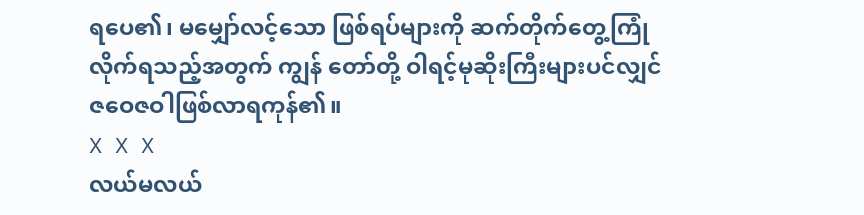ရပေ၏၊ မမျှော်လင့်သော ဖြစ်ရပ်များကို ဆက်တိုက်တွေ့ကြုံလိုက်ရသည့်အတွက် ကျွန် တော်တို့ ဝါရင့်မုဆိုးကြီးများပင်လျှင် ဇဝေဇဝါဖြစ်လာရကုန်၏။
X X X
လယ်မလယ်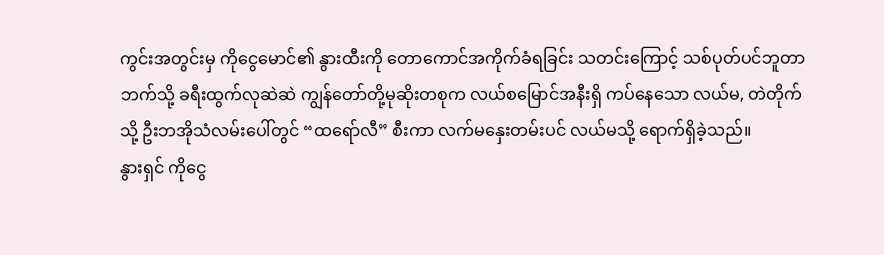ကွင်းအတွင်းမှ ကိုငွေမောင်၏ နွားထီးကို တောကောင်အကိုက်ခံရခြင်း သတင်းကြောင့် သစ်ပုတ်ပင်ဘူတာဘက်သို့ ခရီးထွက်လုဆဲဆဲ ကျွန်တော်တို့မုဆိုးတစုက လယ်စမြောင်အနီးရှိ ကပ်နေသော လယ်မ, တဲတိုက်သို့ ဦးဘအိုသံလမ်းပေါ်တွင် “ထရော်လီ” စီးကာ လက်မနှေးတမ်းပင် လယ်မသို့ ရောက်ရှိခဲ့သည်။
နွားရှင် ကိုငွေ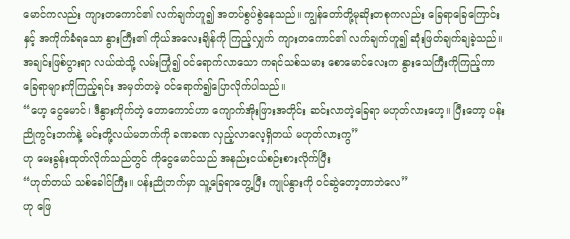မောင်ကလည်း ကျားတကောင်၏ လက်ချက်ဟူ၍ အတပ်စွပ်စွဲနေသည်။ ကျွန်တော်တို့မုဆိုးတစုကလည်း ခြေရာခြေကြောင်းနှင့် အကိုက်ခံရသော နွားကြီး၏ ကိုယ်အလေးချိန်ကို ကြည့်လျှက် ကျားတကောင်၏ လက်ချက်ဟူ၍ ဆုံးဖြတ်ချက်ချခဲ့သည်။
အချင်းဖြစ်ပွားရာ လယ်ထဲသို့ လမ်းကြုံ၍ ဝင်ရောက်လာသော ကရင်သစ်သမား စောမောင်လေးက နွားသေကြီးကိုကြည့်ကာ ခြေရာများကိုကြည့်ရင်း အမှတ်တမဲ့ ဝင်ရောက်၍ပြောလိုက်ပါသည်။
“ဟေ့ ငွေမောင်၊ ဒီနွားကိုက်တဲ့ တောကောင်ဟာ ကျောက်အိုးဖြားအတိုင်း ဆင်းလာတဲ့ခြေရာ မဟုတ်လားဟေ့။ ပြီးတော့ ပန်းညိုကွင်းဘက်နဲ့ မင်းတို့လယ်မဘက်ကို ခဏခဏ လှည့်လာလေ့ရှိတယ် မဟုတ်လားကွ”
ဟု မေးခွန်းထုတ်လိုက်သည်တွင် ကိုငွေမောင်သည် အနည်းငယ်စဉ်းစားလိုက်ပြီး
“ဟုတ်တယ် သစ်ခေါင်ကြီး။ ပန်းညိုဘက်မှာ သူ့ခြေရာတွေ့ပြီး ကျုပ်နွားကို ဝင်ဆွဲတော့တာဘဲလေ”
ဟု ဖြေ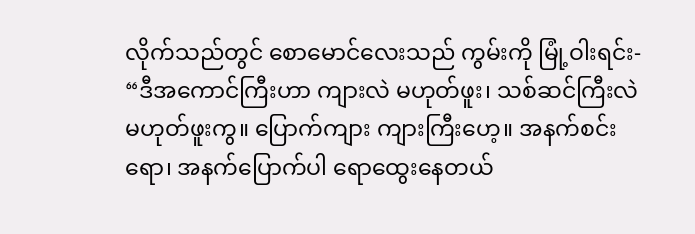လိုက်သည်တွင် စောမောင်လေးသည် ကွမ်းကို မြုံ့ဝါးရင်း-
“ဒီအကောင်ကြီးဟာ ကျားလဲ မဟုတ်ဖူး၊ သစ်ဆင်ကြီးလဲ မဟုတ်ဖူးကွ။ ပြောက်ကျား ကျားကြီးဟေ့။ အနက်စင်းရော၊ အနက်ပြောက်ပါ ရောထွေးနေတယ်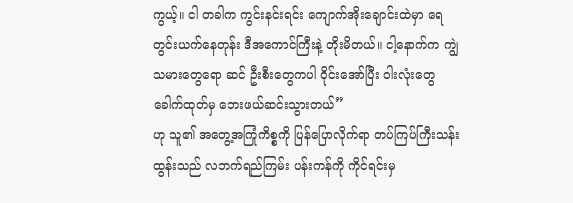ကွယ့်။ ငါ တခါက ကွင်းနင်းရင်း ကျောက်အိုးချောင်းထဲမှာ ရေတွင်းယက်နေတုန်း ဒီအကောင်ကြီးနဲ့ တိုးမိတယ်။ ငါ့နောက်က ကျွဲသမားတွေရော ဆင် ဦးစီးတွေကပါ ဝိုင်းအော်ပြီး ဝါးလုံးတွေခေါက်ထုတ်မှ ဘေးဖယ်ဆင်းသွားတယ်”
ဟု သူ၏ အတွေ့အကြုံကိစ္စကို ပြန်ပြောလိုက်ရာ တပ်ကြပ်ကြီးသန်းထွန်းသည် လဘက်ရည်ကြမ်း ပန်းကန်ကို ကိုင်ရင်းမှ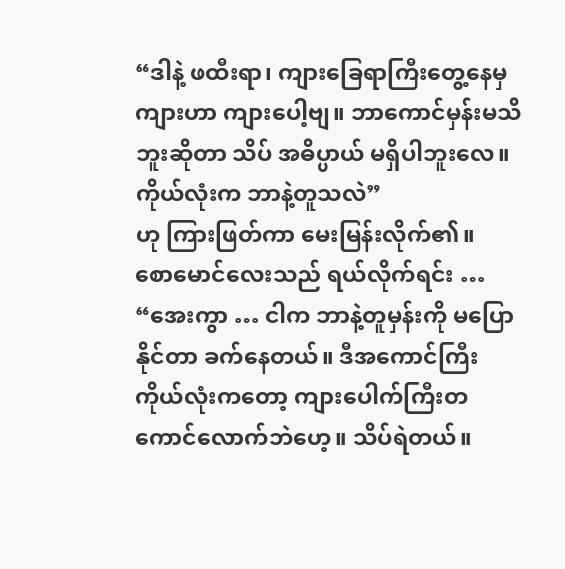“ဒါနဲ့ ဖထီးရာ၊ ကျားခြေရာကြီးတွေ့နေမှ ကျားဟာ ကျားပေါ့ဗျ။ ဘာကောင်မှန်းမသိဘူးဆိုတာ သိပ် အဓိပ္ပာယ် မရှိပါဘူးလေ။ ကိုယ်လုံးက ဘာနဲ့တူသလဲ”
ဟု ကြားဖြတ်ကာ မေးမြန်းလိုက်၏။
စောမောင်လေးသည် ရယ်လိုက်ရင်း …
“အေးကွာ … ငါက ဘာနဲ့တူမှန်းကို မပြောနိုင်တာ ခက်နေတယ်။ ဒီအကောင်ကြီး ကိုယ်လုံးကတော့ ကျားပေါက်ကြီးတကောင်လောက်ဘဲဟေ့။ သိပ်ရဲတယ်။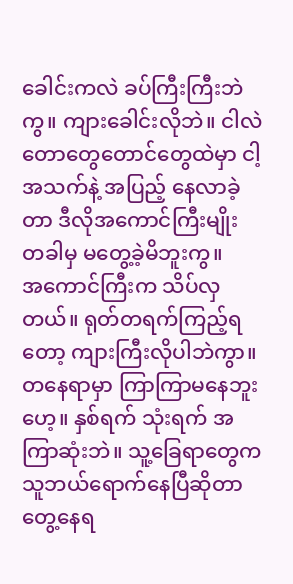ခေါင်းကလဲ ခပ်ကြီးကြီးဘဲကွ။ ကျားခေါင်းလိုဘဲ။ ငါလဲ တောတွေတောင်တွေထဲမှာ ငါ့အသက်နဲ့ အပြည့် နေလာခဲ့တာ ဒီလိုအကောင်ကြီးမျိုး တခါမှ မတွေ့ခဲ့မိဘူးကွ။
အကောင်ကြီးက သိပ်လှတယ်။ ရုတ်တရက်ကြည့်ရတော့ ကျားကြီးလိုပါဘဲကွာ။ တနေရာမှာ ကြာကြာမနေဘူးဟေ့။ နှစ်ရက် သုံးရက် အကြာဆုံးဘဲ။ သူ့ခြေရာတွေက သူဘယ်ရောက်နေပြီဆိုတာ တွေ့နေရ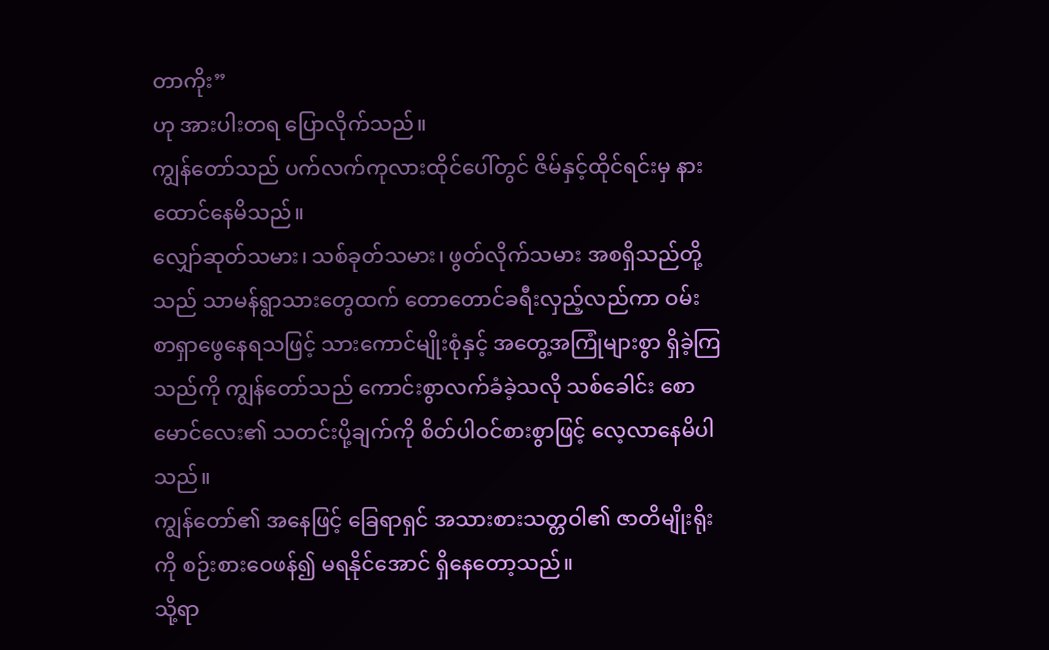တာကိုး”
ဟု အားပါးတရ ပြောလိုက်သည်။
ကျွန်တော်သည် ပက်လက်ကုလားထိုင်ပေါ်တွင် ဇိမ်နှင့်ထိုင်ရင်းမှ နားထောင်နေမိသည်။
လျှော်ဆုတ်သမား၊ သစ်ခုတ်သမား၊ ဖွတ်လိုက်သမား အစရှိသည်တို့သည် သာမန်ရွာသားတွေထက် တောတောင်ခရီးလှည့်လည်ကာ ဝမ်းစာရှာဖွေနေရသဖြင့် သားကောင်မျိုးစုံနှင့် အတွေ့အကြုံများစွာ ရှိခဲ့ကြသည်ကို ကျွန်တော်သည် ကောင်းစွာလက်ခံခဲ့သလို သစ်ခေါင်း စောမောင်လေး၏ သတင်းပို့ချက်ကို စိတ်ပါဝင်စားစွာဖြင့် လေ့လာနေမိပါသည်။
ကျွန်တော်၏ အနေဖြင့် ခြေရာရှင် အသားစားသတ္တဝါ၏ ဇာတိမျိုးရိုးကို စဉ်းစားဝေဖန်၍ မရနိုင်အောင် ရှိနေတော့သည်။
သို့ရာ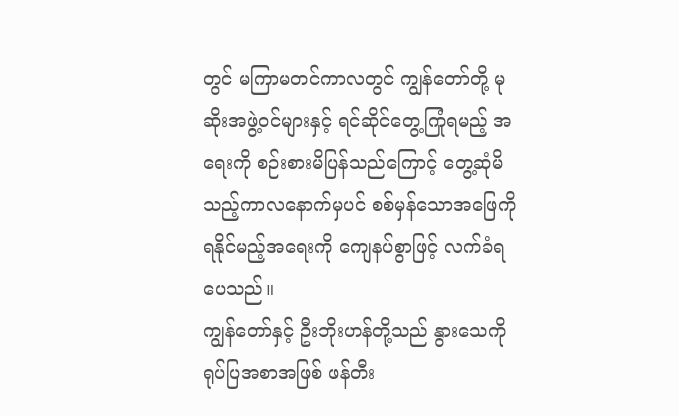တွင် မကြာမတင်ကာလတွင် ကျွန်တော်တို့ မုဆိုးအဖွဲ့ဝင်များနှင့် ရင်ဆိုင်တွေ့ကြုံရမည့် အရေးကို စဉ်းစားမိပြန်သည်ကြောင့် တွေ့ဆုံမိသည့်ကာလနောက်မှပင် စစ်မှန်သောအဖြေကို ရနိုင်မည့်အရေးကို ကျေနပ်စွာဖြင့် လက်ခံရပေသည်။
ကျွန်တော်နှင့် ဦးဘိုးဟန်တို့သည် နွားသေကို ရုပ်ပြအစာအဖြစ် ဖန်တီး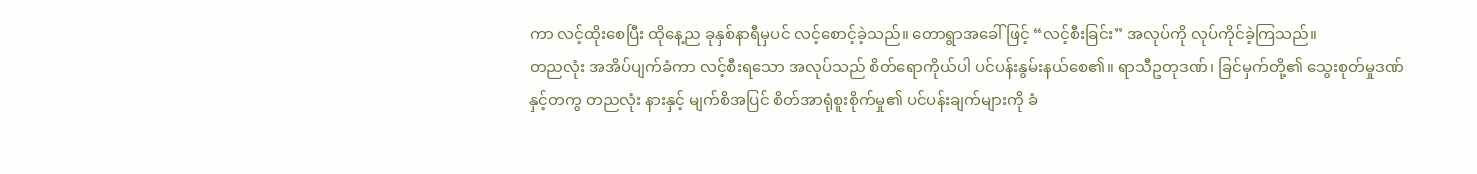ကာ လင့်ထိုးစေပြီး ထိုနေ့ည ခုနှစ်နာရီမှပင် လင့်စောင့်ခဲ့သည်။ တောရွာအခေါ်ဖြင့် “လင့်စီးခြင်း” အလုပ်ကို လုပ်ကိုင်ခဲ့ကြသည်။
တညလုံး အအိပ်ပျက်ခံကာ လင့်စီးရသော အလုပ်သည် စိတ်ရောကိုယ်ပါ ပင်ပန်းနွမ်းနယ်စေ၏။ ရာသီဥတုဒဏ်၊ ခြင်မှက်တို့၏ သွေးစုတ်မှုဒဏ်နှင့်တကွ တညလုံး နားနှင့် မျက်စိအပြင် စိတ်အာရုံစူးစိုက်မှု၏ ပင်ပန်းချက်များကို ခံ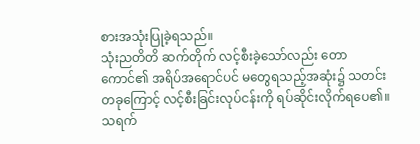စားအသုံးပြုခဲ့ရသည်။
သုံးညတိတိ ဆက်တိုက် လင့်စီးခဲ့သော်လည်း တောကောင်၏ အရိပ်အရောင်ပင် မတွေရသည့်အဆုံး၌ သတင်းတခုကြောင့် လင့်စီးခြင်းလုပ်ငန်းကို ရပ်ဆိုင်းလိုက်ရပေ၏။
သရက်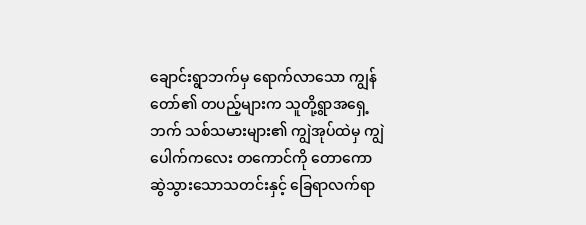ချောင်းရွာဘက်မှ ရောက်လာသော ကျွန်တော်၏ တပည့်များက သူတို့ရွာအရှေ့ဘက် သစ်သမားများ၏ ကျွဲအုပ်ထဲမှ ကျွဲပေါက်ကလေး တကောင်ကို တောကော ဆွဲသွားသောသတင်းနှင့် ခြေရာလက်ရာ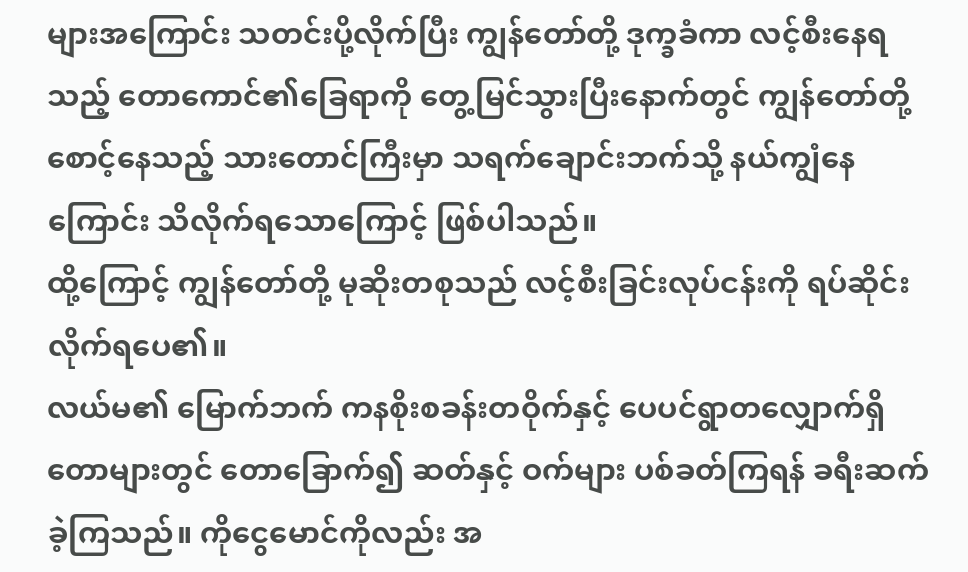များအကြောင်း သတင်းပို့လိုက်ပြီး ကျွန်တော်တို့ ဒုက္ခခံကာ လင့်စီးနေရသည့် တောကောင်၏ခြေရာကို တွေ့မြင်သွားပြီးနောက်တွင် ကျွန်တော်တို့ စောင့်နေသည့် သားတောင်ကြီးမှာ သရက်ချောင်းဘက်သို့ နယ်ကျွံနေကြောင်း သိလိုက်ရသောကြောင့် ဖြစ်ပါသည်။
ထို့ကြောင့် ကျွန်တော်တို့ မုဆိုးတစုသည် လင့်စီးခြင်းလုပ်ငန်းကို ရပ်ဆိုင်းလိုက်ရပေ၏။
လယ်မ၏ မြောက်ဘက် ကနစိုးစခန်းတဝိုက်နှင့် ပေပင်ရွာတလျှောက်ရှိ တောများတွင် တောခြောက်၍ ဆတ်နှင့် ဝက်များ ပစ်ခတ်ကြရန် ခရီးဆက်ခဲ့ကြသည်။ ကိုငွေမောင်ကိုလည်း အ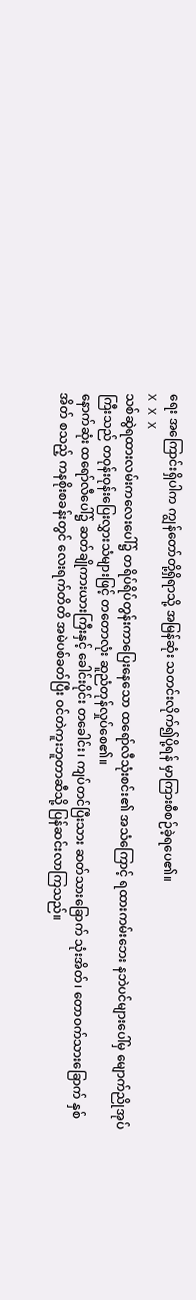ရေး အကြောင်းရှိပါက ကျွန်တော်တို့ရှိရာသို့ အမြန်ဆုံး သတင်းလိုက်၍ပို့ရန် မှာကြားစီစဉ်ခဲ့ရပေ၏။
X X X
သစ်ဆွဲရထားလမ်းကလေးပေါ်၌ တရိပ်ရိပ်တွန်းကာပြေးနေသော ထရော်လီသုံးစင်း၏ အသံကြောင့် ရထားကမ်းဘေး နဘဲပင်များပေါ်မှ မျောက်ညိုအုပ်ကြီးသည် တဝုန်းဝုန်းပြေးလွှားသံများဖြင့် တတောလုံး ဆူညံတုန်လှုပ်စေ၏။
နောက်ဆုံး ထရော်လီပေါ်၌ ဆတ်ချိုကားယားကြီးနှင့် ခေါင်းပိုင်း တခေါင်း၊ ကျပ်တင်ပြီးသား ဆတ်သားခြောက် သုံးအိတ်၊ တောဝက်သားခြောက် နှစ်အိတ် စသည့် ကနစိုးစခန်းတွင် လေးရက်တိတိ အမဲပစ်ခတ်ပြီး ဝင်တဲကူးဘူတာဆီသို့ ပြန်ဆင်းလာကြသည်။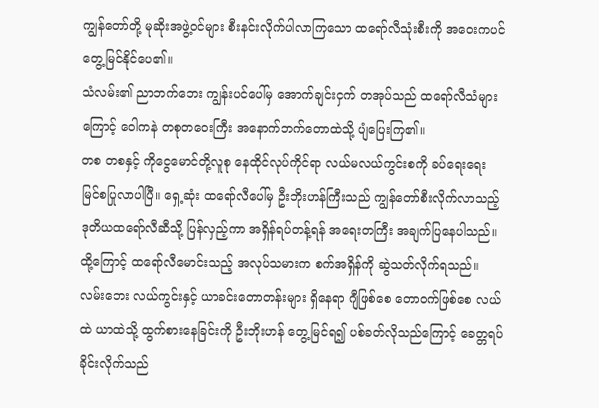ကျွန်တော်တို့ မုဆိုးအဖွဲ့ဝင်များ စီးနင်းလိုက်ပါလာကြသော ထရော်လီသုံးစီးကို အဝေးကပင် တွေ့မြင်နိုင်ပေ၏။
သံလမ်း၏ ညာဘက်ဘေး ကျွန်းပင်ပေါ်မှ အောက်ချင်းငှက် တအုပ်သည် ထရော်လီသံများကြောင့် ဝေါကနဲ တစုတဝေးကြီး အနောက်ဘက်တောထဲသို့ ပျံပြေးကြ၏။
တစ တစနှင့် ကိုငွေမောင်တို့လူစု နေထိုင်လုပ်ကိုင်ရာ လယ်မလယ်ကွင်းစကို ခပ်ရေးရေး မြင်စပြုလာပါပြီ။ ရှေ့ဆုံး ထရော်လီပေါ်မှ ဦးဘိုးဟန်ကြီးသည် ကျွန်တော်စီးလိုက်လာသည့် ဒုတိယထရော်လီဆီသို့ ပြန်လှည့်ကာ အရှိန်ရပ်တန့်ရန် အရေးတကြီး အချက်ပြနေပါသည်။ ထို့ကြောင့် ထရော်လီမောင်းသည့် အလုပ်သမားက စက်အရှိန်ကို ဆွဲသတ်လိုက်ရသည်။
လမ်းဘေး လယ်ကွင်းနှင့် ယာခင်းတောတန်းများ ရှိနေရာ ဂျီဖြစ်စေ တောဝက်ဖြစ်စေ လယ်ထဲ ယာထဲသို့ ထွက်စားနေခြင်းကို ဦးဘိုးဟန် တွေ့မြင်ရ၍ ပစ်ခတ်လိုသည်ကြောင့် ခေတ္တရပ်ခိုင်းလိုက်သည်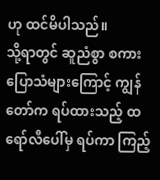ဟု ထင်မိပါသည်။
သို့ရာတွင် ဆူညံစွာ စကားပြောသံများကြောင့် ကျွန်တော်က ရပ်ထားသည့် ထရော်လီပေါ်မှ ရပ်ကာ ကြည့်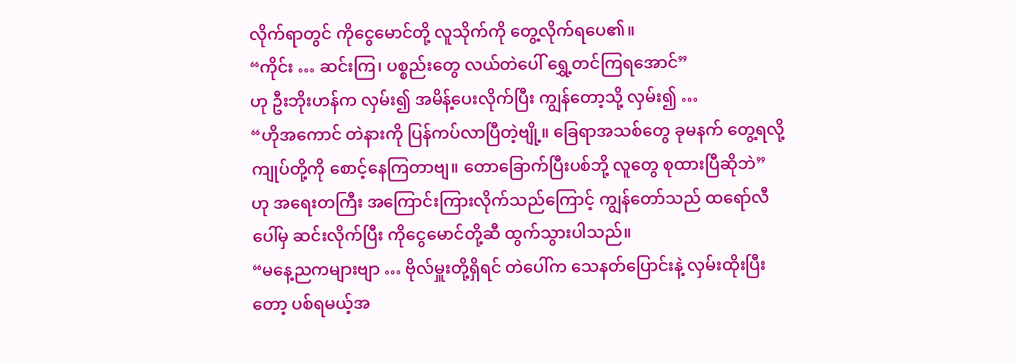လိုက်ရာတွင် ကိုငွေမောင်တို့ လူသိုက်ကို တွေ့လိုက်ရပေ၏။
“ကိုင်း … ဆင်းကြ၊ ပစ္စည်းတွေ လယ်တဲပေါ် ရွှေ့တင်ကြရအောင်”
ဟု ဦးဘိုးဟန်က လှမ်း၍ အမိန့်ပေးလိုက်ပြီး ကျွန်တော့သို့ လှမ်း၍ …
“ဟိုအကောင် တဲနားကို ပြန်ကပ်လာပြီတဲ့ဗျို့။ ခြေရာအသစ်တွေ ခုမနက် တွေ့ရလို့ ကျုပ်တို့ကို စောင့်နေကြတာဗျ။ တောခြောက်ပြီးပစ်ဘို့ လူတွေ စုထားပြီဆိုဘဲ”
ဟု အရေးတကြီး အကြောင်းကြားလိုက်သည်ကြောင့် ကျွန်တော်သည် ထရော်လီပေါ်မှ ဆင်းလိုက်ပြီး ကိုငွေမောင်တို့ဆီ ထွက်သွားပါသည်။
“မနေ့ညကများဗျာ … ဗိုလ်မှူးတို့ရှိရင် တဲပေါ်က သေနတ်ပြောင်းနဲ့ လှမ်းထိုးပြီးတော့ ပစ်ရမယ့်အ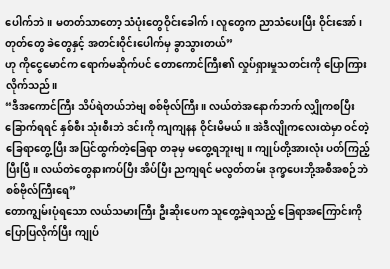ပေါက်ဘဲ။ မတတ်သာတော့ သံပုံးတွေဝိုင်းခေါက်၊ လူတွေက ညာသံပေးပြီး ဝိုင်းအော်၊ တုတ်တွေ ခဲတွေနှင့် အတင်းဝိုင်းပေါက်မှ ခွာသွားတယ်”
ဟု ကိုငွေမောင်က ရောက်မဆိုက်ပင် တောကောင်ကြီး၏ လှုပ်ရှားမှုသတင်းကို ပြောကြားလိုက်သည်။
“ဒီအကောင်ကြီး သိပ်ရဲတယ်ဘဲဗျ စစ်ဗိုလ်ကြီး။ လယ်တဲအနောက်ဘက် လျှိုကစပြီး ခြောက်ရရင် နှစ်စီး သုံးစီးဘဲ ဒင်းကို ကျကျနန ဝိုင်းမိမယ်။ အဲဒီလျိုကလေးထဲမှာ ဝင်တဲ့ခြေရာတွေ့ပြီး အပြင်ထွက်တဲ့ခြေရာ တခုမှ မတွေ့ရဘူးဗျ။ ကျုပ်တို့အားလုံး ပတ်ကြည့်ပြီးပြီ။ လယ်တဲတွေနားကပ်ပြီး အိပ်ပြီး ညကျရင် မလွတ်တမ်း ဒုက္ခပေးဘို့အစီအစဉ်ဘဲ စစ်ဗိုလ်ကြီးရေ”
တောကျွမ်းပုံရသော လယ်သမားကြီး ဦးဆိုးပေက သူတွေ့ခဲ့ရသည့် ခြေရာအကြောင်းကို ပြောပြလိုက်ပြီး ကျုပ်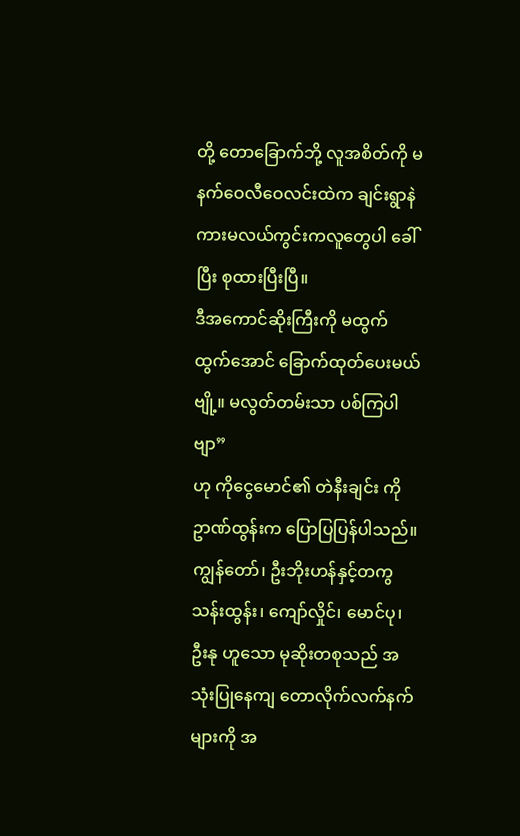တို့ တောခြောက်ဘို့ လူအစိတ်ကို မနက်ဝေလီဝေလင်းထဲက ချင်းရွာနဲ ကားမလယ်ကွင်းကလူတွေပါ ခေါ်ပြီး စုထားပြီးပြီ။
ဒီအကောင်ဆိုးကြီးကို မထွက် ထွက်အောင် ခြောက်ထုတ်ပေးမယ်ဗျို့။ မလွတ်တမ်းသာ ပစ်ကြပါဗျာ”
ဟု ကိုငွေမောင်၏ တဲနီးချင်း ကိုဥာဏ်ထွန်းက ပြောပြပြန်ပါသည်။
ကျွန်တော်၊ ဦးဘိုးဟန်နှင့်တကွ သန်းထွန်း၊ ကျော်လှိုင်၊ မောင်ပု၊ ဦးနု ဟူသော မုဆိုးတစုသည် အသုံးပြုနေကျ တောလိုက်လက်နက်များကို အ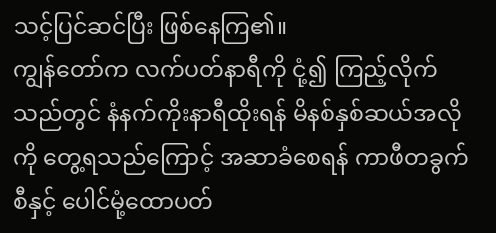သင့်ပြင်ဆင်ပြီး ဖြစ်နေကြ၏။
ကျွန်တော်က လက်ပတ်နာရီကို ငုံ့၍ ကြည့်လိုက် သည်တွင် နံနက်ကိုးနာရီထိုးရန် မိနစ်နှစ်ဆယ်အလိုကို တွေ့ရသည်ကြောင့် အဆာခံစေရန် ကာဖီတခွက်စီနှင့် ပေါင်မုံ့ထောပတ်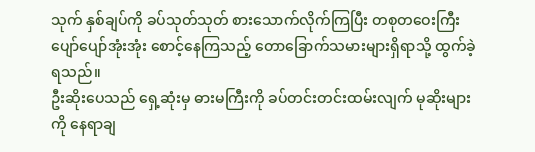သုက် နှစ်ချပ်ကို ခပ်သုတ်သုတ် စားသောက်လိုက်ကြပြီး တစုတဝေးကြီး ပျော်ပျော်အုံးအုံး စောင့်နေကြသည့် တောခြောက်သမားများရှိရာသို့ ထွက်ခဲ့ရသည်။
ဦးဆိုးပေသည် ရှေ့ဆုံးမှ ဓားမကြီးကို ခပ်တင်းတင်းထမ်းလျက် မုဆိုးများကို နေရာချ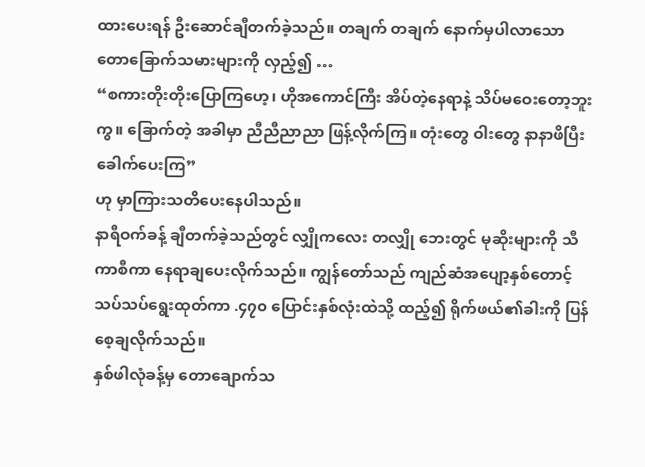ထားပေးရန် ဦးဆောင်ချီတက်ခဲ့သည်။ တချက် တချက် နောက်မှပါလာသော တောခြောက်သမားများကို လှည့်၍ …
“စကားတိုးတိုးပြောကြဟေ့၊ ဟိုအကောင်ကြီး အိပ်တဲ့နေရာနဲ့ သိပ်မဝေးတော့ဘူးကွ။ ခြောက်တဲ့ အခါမှာ ညီညီညာညာ ဖြန့်လိုက်ကြ။ တုံးတွေ ဝါးတွေ နာနာဖိပြီး ခေါက်ပေးကြ”
ဟု မှာကြားသတိပေးနေပါသည်။
နာရီဝက်ခန့် ချီတက်ခဲ့သည်တွင် လျှိုကလေး တလျှို ဘေးတွင် မုဆိုးများကို သီကာစီကာ နေရာချပေးလိုက်သည်။ ကျွန်တော်သည် ကျည်ဆံအပျော့နှစ်တောင့် သပ်သပ်ရွေးထုတ်ကာ .၄၇၀ ပြောင်းနှစ်လုံးထဲသို့ ထည့်၍ ရိုက်ဖယ်၏ခါးကို ပြန်စေ့ချလိုက်သည်။
နှစ်ဖါလုံခန့်မှ တောချောက်သ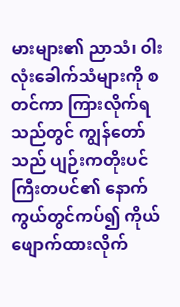မားများ၏ ညာသံ၊ ဝါးလုံးခေါက်သံများကို စတင်ကာ ကြားလိုက်ရသည်တွင် ကျွန်တော်သည် ပျဉ်းကတိုးပင်ကြီးတပင်၏ နောက်ကွယ်တွင်ကပ်၍ ကိုယ်ဖျောက်ထားလိုက်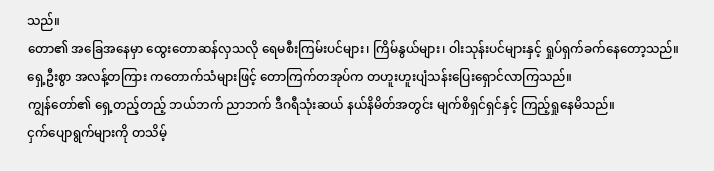သည်။
တော၏ အခြေအနေမှာ ထွေးတောဆန်လှသလို ရေမစီးကြမ်းပင်များ၊ ကြိမ်နွယ်များ၊ ဝါးသုန်းပင်များနှင့် ရှုပ်ရှက်ခက်နေတော့သည်။
ရှေ့ဦးစွာ အလန့်တကြား ကတောက်သံများဖြင့် တောကြက်တအုပ်က တဟူးဟူးပျံသန်းပြေးရှောင်လာကြသည်။
ကျွန်တော်၏ ရှေ့တည့်တည့် ဘယ်ဘက် ညာဘက် ဒီဂရီသုံးဆယ် နယ်နိမိတ်အတွင်း မျက်စိရှင်ရှင်နှင့် ကြည့်ရှုနေမိသည်။
ငှက်ပျောရွက်များကို တသိမ့်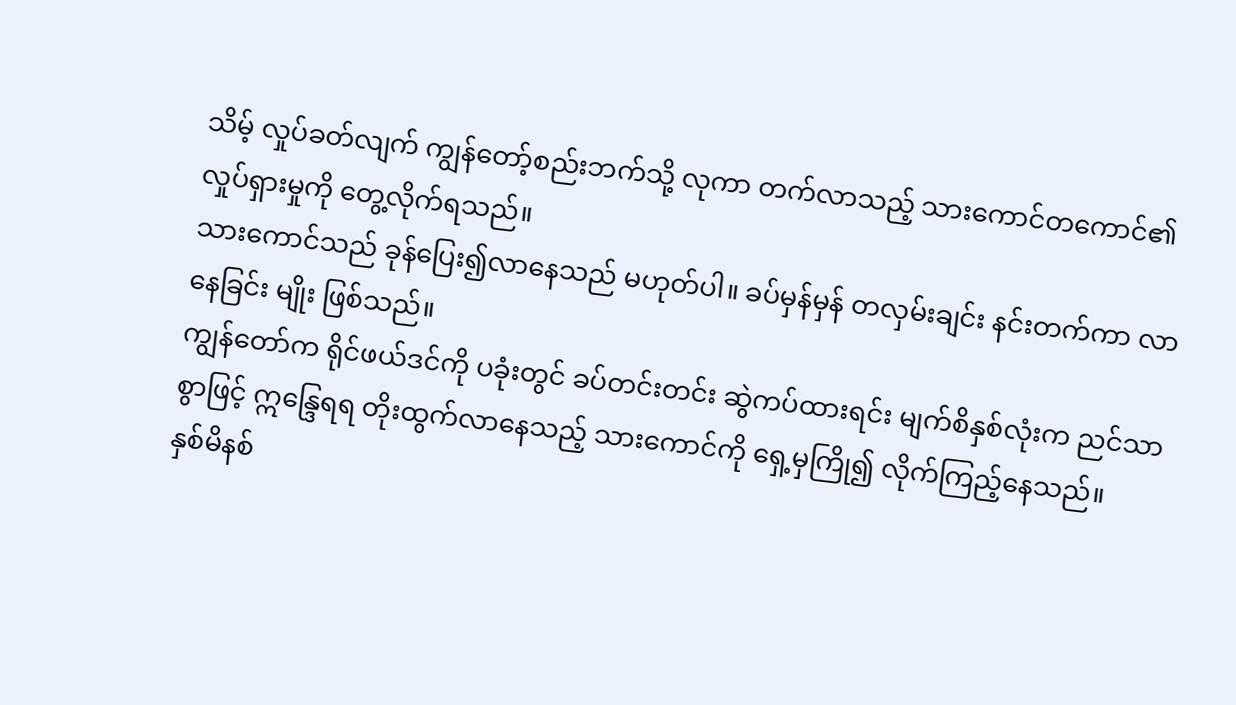သိမ့် လှုပ်ခတ်လျက် ကျွန်တော့်စည်းဘက်သို့ လုကာ တက်လာသည့် သားကောင်တကောင်၏ လှုပ်ရှားမှုကို တွေ့လိုက်ရသည်။
သားကောင်သည် ခုန်ပြေး၍လာနေသည် မဟုတ်ပါ။ ခပ်မှန်မှန် တလှမ်းချင်း နင်းတက်ကာ လာနေခြင်း မျိုး ဖြစ်သည်။
ကျွန်တော်က ရိုင်ဖယ်ဒင်ကို ပခုံးတွင် ခပ်တင်းတင်း ဆွဲကပ်ထားရင်း မျက်စိနှစ်လုံးက ညင်သာစွာဖြင့် ဣန္ဒြေရရ တိုးထွက်လာနေသည့် သားကောင်ကို ရှေ့မှကြို၍ လိုက်ကြည့်နေသည်။
နှစ်မိနစ်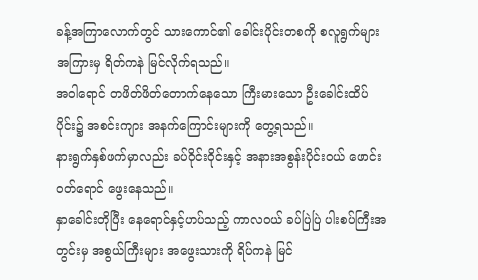ခန့်အကြာလောက်တွင် သားကောင်၏ ခေါင်းပိုင်းတစကို စလူရွက်များအကြားမှ ရိတ်ကနဲ မြင်လိုက်ရသည်။
အဝါရောင် တဖိတ်ဖိတ်တောက်နေသော ကြီးမားသော ဦးခေါင်းထိပ်ပိုင်း၌ အစင်းကျား အနက်ကြောင်းများကို တွေ့ရသည်။
နားရွက်နှစ်ဖက်မှာလည်း ခပ်ဝိုင်းဝိုင်းနှင့် အနားအစွန်းပိုင်းဝယ် ဖောင်းဝတ်ရောင် ဖွေးနေသည်။
နှာခေါင်းတိုပြီး နေရောင်နှင့်ဟပ်သည့် ကာလဝယ် ခပ်ပြဲပြဲ ပါးစပ်ကြီးအတွင်းမှ အစွယ်ကြီးများ အဖွေးသားကို ရိပ်ကနဲ မြင်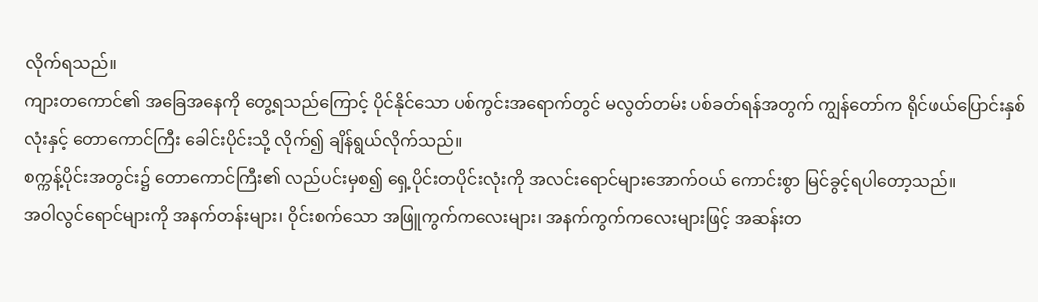လိုက်ရသည်။
ကျားတကောင်၏ အခြေအနေကို တွေ့ရသည်ကြောင့် ပိုင်နိုင်သော ပစ်ကွင်းအရောက်တွင် မလွတ်တမ်း ပစ်ခတ်ရန်အတွက် ကျွန်တော်က ရိုင်ဖယ်ပြောင်းနှစ်လုံးနှင့် တောကောင်ကြီး ခေါင်းပိုင်းသို့ လိုက်၍ ချိန်ရွယ်လိုက်သည်။
စက္ကန့်ပိုင်းအတွင်း၌ တောကောင်ကြီး၏ လည်ပင်းမှစ၍ ရှေ့ပိုင်းတပိုင်းလုံးကို အလင်းရောင်များအောက်ဝယ် ကောင်းစွာ မြင်ခွင့်ရပါတော့သည်။
အဝါလွင်ရောင်များကို အနက်တန်းများ၊ ဝိုင်းစက်သော အဖြူကွက်ကလေးများ၊ အနက်ကွက်ကလေးများဖြင့် အဆန်းတ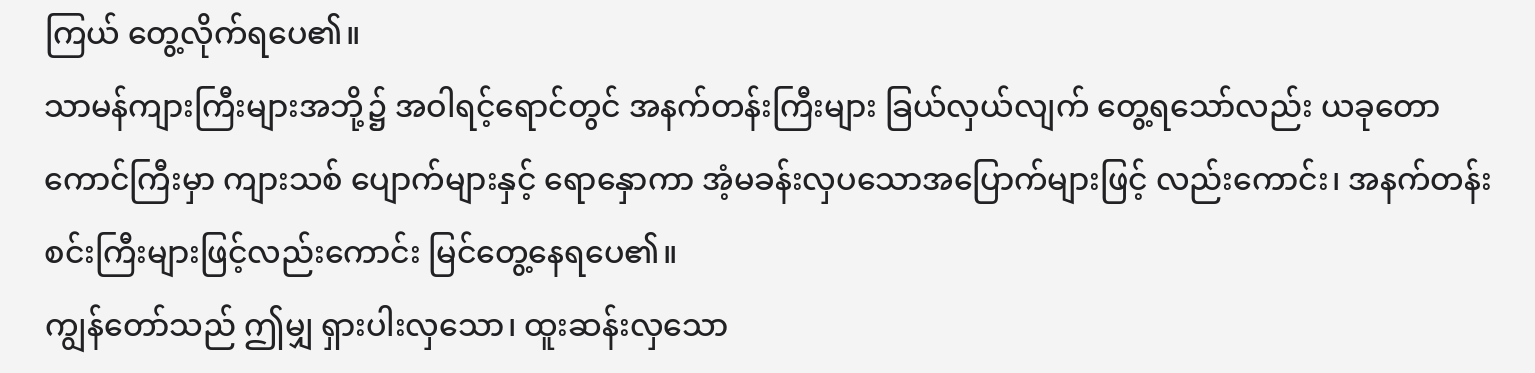ကြယ် တွေ့လိုက်ရပေ၏။
သာမန်ကျားကြီးများအဘို့၌ အဝါရင့်ရောင်တွင် အနက်တန်းကြီးများ ခြယ်လှယ်လျက် တွေ့ရသော်လည်း ယခုတောကောင်ကြီးမှာ ကျားသစ် ပျောက်များနှင့် ရောနှောကာ အံ့မခန်းလှပသောအပြောက်များဖြင့် လည်းကောင်း၊ အနက်တန်းစင်းကြီးများဖြင့်လည်းကောင်း မြင်တွေ့နေရပေ၏။
ကျွန်တော်သည် ဤမျှ ရှားပါးလှသော၊ ထူးဆန်းလှသော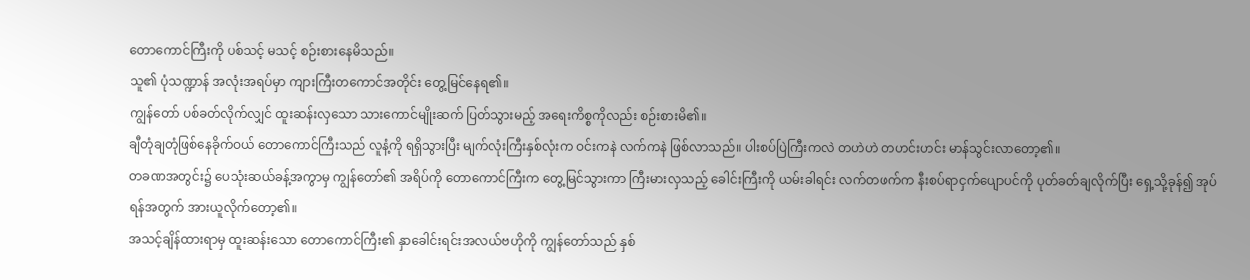တောကောင်ကြီးကို ပစ်သင့် မသင့် စဉ်းစားနေမိသည်။
သူ၏ ပုံသဏ္ဍာန် အလုံးအရပ်မှာ ကျားကြီးတကောင်အတိုင်း တွေ့မြင်နေရ၏။
ကျွန်တော် ပစ်ခတ်လိုက်လျှင် ထူးဆန်းလှသော သားကောင်မျိုးဆက် ပြတ်သွားမည့် အရေးကိစ္စကိုလည်း စဉ်းစားမိ၏။
ချီတုံချတုံဖြစ်နေခိုက်ဝယ် တောကောင်ကြီးသည် လူနံ့ကို ရရှိသွားပြီး မျက်လုံးကြီးနှစ်လုံးက ဝင်းကနဲ လက်ကနဲ ဖြစ်လာသည်။ ပါးစပ်ပြဲကြီးကလဲ တဟဲဟဲ တဟင်းဟင်း မာန်သွင်းလာတော့၏။
တခဏအတွင်း၌ ပေသုံးဆယ်ခန့်အကွာမှ ကျွန်တော်၏ အရိပ်ကို တောကောင်ကြီးက တွေ့မြင်သွားကာ ကြီးမားလှသည့် ခေါင်းကြီးကို ယမ်းခါရင်း လက်တဖက်က နီးစပ်ရာငှက်ပျောပင်ကို ပုတ်ခတ်ချလိုက်ပြီး ရှေ့သို့ခုန်၍ အုပ်ရန်အတွက် အားယူလိုက်တော့၏။
အသင့်ချိန်ထားရာမှ ထူးဆန်းသော တောကောင်ကြီး၏ နှာခေါင်းရင်းအလယ်ဗဟိုကို ကျွန်တော်သည် နှစ်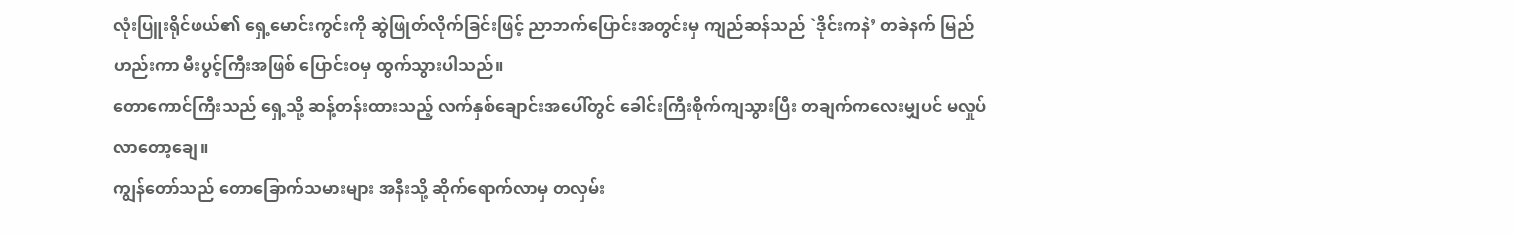လုံးပြူးရိုင်ဖယ်၏ ရှေ့မောင်းကွင်းကို ဆွဲဖြုတ်လိုက်ခြင်းဖြင့် ညာဘက်ပြောင်းအတွင်းမှ ကျည်ဆန်သည် `ဒိုင်းကနဲ’ တခဲနက် မြည်ဟည်းကာ မီးပွင့်ကြီးအဖြစ် ပြောင်းဝမှ ထွက်သွားပါသည်။
တောကောင်ကြီးသည် ရှေ့သို့ ဆန့်တန်းထားသည့် လက်နှစ်ချောင်းအပေါ်တွင် ခေါင်းကြီးစိုက်ကျသွားပြီး တချက်ကလေးမျှပင် မလှုပ်လာတော့ချေ။
ကျွန်တော်သည် တောခြောက်သမားများ အနီးသို့ ဆိုက်ရောက်လာမှ တလှမ်း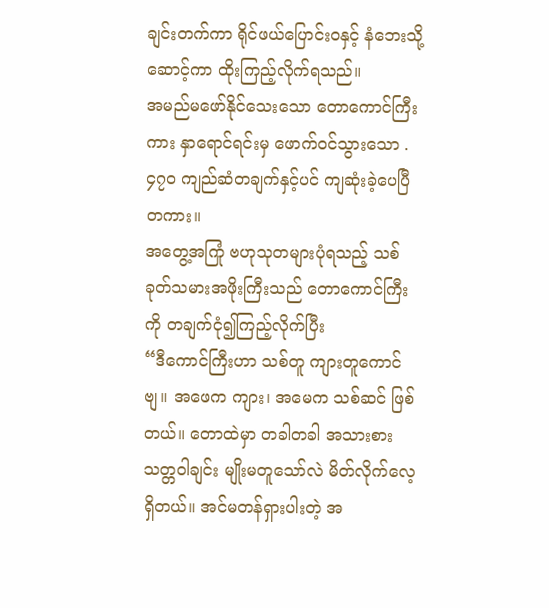ချင်းတက်ကာ ရိုင်ဖယ်ပြောင်းဝနှင့် နံဘေးသို့ ဆောင့်ကာ ထိုးကြည့်လိုက်ရသည်။
အမည်မဖော်နိုင်သေးသော တောကောင်ကြီးကား နှာရောင်ရင်းမှ ဖောက်ဝင်သွားသော .၄၇၀ ကျည်ဆံတချက်နှင့်ပင် ကျဆုံးခဲ့ပေပြီတကား။
အတွေ့အကြုံ ဗဟုသုတများပုံရသည့် သစ်ခုတ်သမားအဖိုးကြီးသည် တောကောင်ကြီးကို တချက်ငုံ၍ကြည့်လိုက်ပြီး
“ဒီကောင်ကြီးဟာ သစ်တူ ကျားတူကောင်ဗျ။ အဖေက ကျား၊ အမေက သစ်ဆင် ဖြစ်တယ်။ တောထဲမှာ တခါတခါ အသားစားသတ္တဝါချင်း မျိုးမတူသော်လဲ မိတ်လိုက်လေ့ရှိတယ်။ အင်မတန်ရှားပါးတဲ့ အ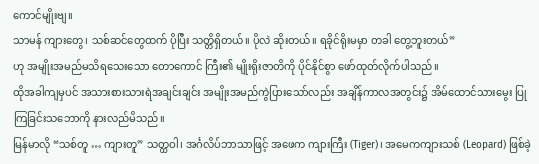ကောင်မျိုးဗျ။
သာမန် ကျားတွေ၊ သစ်ဆင်တွေထက် ပိုပြီး သတ္တိရှိတယ်။ ပိုလဲ ဆိုးတယ်။ ရခိုင်ရိုးမမှာ တခါ တွေ့ဘူးတယ်”
ဟု အမျိုးအမည်မသိရသေးသော တောကောင် ကြီး၏ မျိုးရိုးဇာတိကို ပိုင်နိုင်စွာ ဖော်ထုတ်လိုက်ပါသည်။
ထိုအခါကျမှပင် အသားစားသားရဲအချင်းချင်း အမျိုးအမည်ကွဲပြားသော်လည်း အချိန်ကာလအတွင်း၌ အိမ်ထောင်သားမွေး ပြုကြခြင်းသဘောကို နားလည်မိသည်။
မြန်မာလို “သစ်တူ … ကျားတူ” သတ္ထဝါ၊ အင်္ဂလိပ်ဘာသာဖြင့် အဖေက ကျားကြီး (Tiger)၊ အမေကကျားသစ် (Leopard) ဖြစ်ခဲ့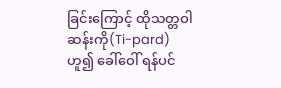ခြင်းကြောင့် ထိုသတ္တဝါဆန်းကို(Ti-pard) ဟူ၍ ခေါ်ဝေါ် ရန်ပင်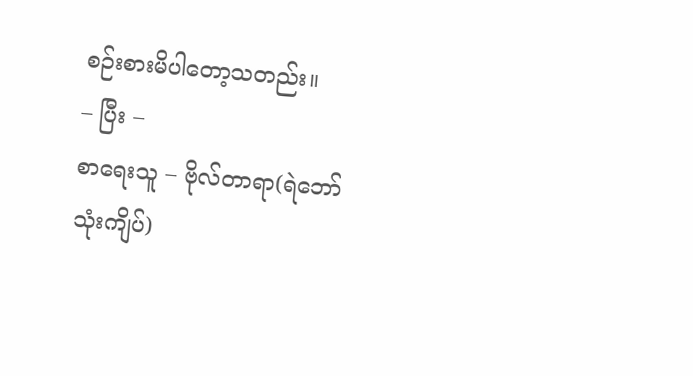စဉ်းစားမိပါတော့သတည်း။
– ပြီး –
စာရေးသူ – ဗိုလ်တာရာ(ရဲဘော်သုံးကျိပ်)